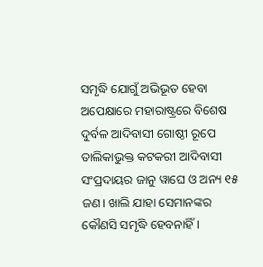ସମୃଦ୍ଧି ଯୋଗୁଁ ଅଭିଭୂତ ହେବା ଅପେକ୍ଷାରେ ମହାରାଷ୍ଟ୍ରରେ ବିଶେଷ ଦୁର୍ବଳ ଆଦିବାସୀ ଗୋଷ୍ଠୀ ରୂପେ ତାଲିକାଭୁକ୍ତ କଟକରୀ ଆଦିବାସୀ ସଂପ୍ରଦାୟର ଜାନୁ ୱାଘେ ଓ ଅନ୍ୟ ୧୫ ଜଣ। ଖାଲି ଯାହା ସେମାନଙ୍କର କୌଣସି ସମୃଦ୍ଧି ହେବନାହିଁ।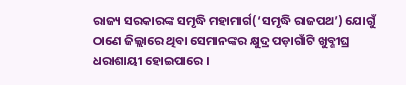ରାଜ୍ୟ ସରକାରଙ୍କ ସମୃଦ୍ଧି ମହାମାର୍ଗ(‘ସମୃଦ୍ଧି ରାଜପଥ’) ଯୋଗୁଁ ଠାଣେ ଜିଲ୍ଲାରେ ଥିବା ସେମାନଙ୍କର କ୍ଷୁଦ୍ର ପଡ଼ାଗାଁଟି ଖୁବ୍ଶୀଘ୍ର ଧରାଶାୟୀ ହୋଇପାରେ ।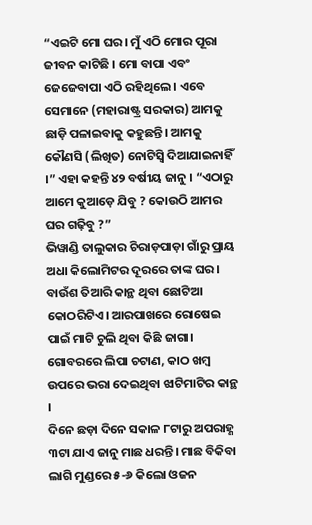“ଏଇଟି ମୋ ଘର। ମୁଁ ଏଠି ମୋର ପୂରା ଜୀବନ କାଟିଛି । ମୋ ବାପା ଏବଂ ଜେଜେବାପା ଏଠି ରହିଥିଲେ । ଏବେ ସେମାନେ (ମହାରାଷ୍ଟ୍ର ସରକାର) ଆମକୁ ଛାଡ଼ି ପଳାଇବାକୁ କହୁଛନ୍ତି। ଆମକୁ କୌଣସି (ଲିଖିତ) ନୋଟିସ୍ବି ଦିଆଯାଇନାହିଁ ।” ଏହା କହନ୍ତି ୪୨ ବର୍ଷୀୟ ଜାନୁ । “ଏଠାରୁ ଆମେ କୁଆଡ଼େ ଯିବୁ ? କୋଉଠି ଆମର ଘର ଗଢ଼ିବୁ ?”
ଭିୱାଣ୍ଡି ତାଲୁକାର ଚିରାଡ଼ପାଡ଼ା ଗାଁରୁ ପ୍ରାୟ ଅଧା କିଲୋମିଟର ଦୂରରେ ତାଙ୍କ ଘର। ବାଉଁଶ ତିଆରି କାନ୍ଥ ଥିବା ଛୋଟିଆ କୋଠରିଟିଏ। ଆରପାଖରେ ରୋଷେଇ ପାଇଁ ମାଟି ଚୁଲି ଥିବା କିଛି ଜାଗା। ଗୋବରରେ ଲିପା ଚଟାଣ, କାଠ ଖମ୍ବ ଉପରେ ଭରା ଦେଇଥିବା ଝାଟିମାଟିର କାନ୍ଥ ।
ଦିନେ ଛଡ଼ା ଦିନେ ସକାଳ ୮ଟାରୁ ଅପରାହ୍ଣ ୩ଟା ଯାଏ ଜାନୁ ମାଛ ଧରନ୍ତି। ମାଛ ବିକିବା ଲାଗି ମୁଣ୍ଡରେ ୫-୬ କିଲୋ ଓଜନ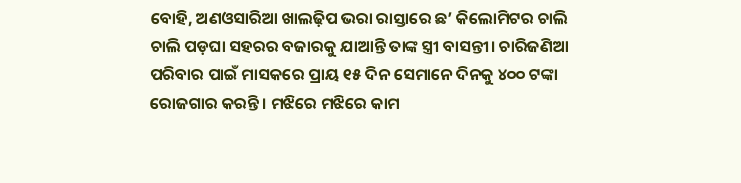ବୋହି, ଅଣଓସାରିଆ ଖାଲଢ଼ିପ ଭରା ରାସ୍ତାରେ ଛ’ କିଲୋମିଟର ଚାଲି ଚାଲି ପଡ଼ଘା ସହରର ବଜାରକୁ ଯାଆନ୍ତି ତାଙ୍କ ସ୍ତ୍ରୀ ବାସନ୍ତୀ। ଚାରିଜଣିଆ ପରିବାର ପାଇଁ ମାସକରେ ପ୍ରାୟ ୧୫ ଦିନ ସେମାନେ ଦିନକୁ ୪୦୦ ଟଙ୍କା ରୋଜଗାର କରନ୍ତି । ମଝିରେ ମଝିରେ କାମ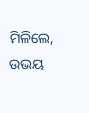ମିଳିଲେ, ଉଭୟ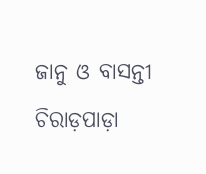ଜାନୁ ଓ ବାସନ୍ତୀ ଚିରାଡ଼ପାଡ଼ା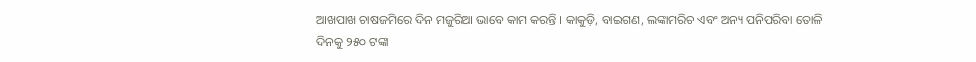ଆଖପାଖ ଚାଷଜମିରେ ଦିନ ମଜୁରିଆ ଭାବେ କାମ କରନ୍ତି । କାକୁଡ଼ି, ବାଇଗଣ, ଲଙ୍କାମରିଚ ଏବଂ ଅନ୍ୟ ପନିପରିବା ତୋଳି ଦିନକୁ ୨୫୦ ଟଙ୍କା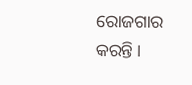ରୋଜଗାର କରନ୍ତି ।